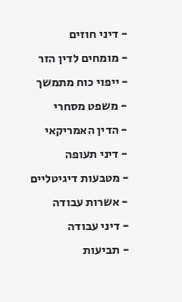- דיני חוזים
- מומחים לדין הזר
- ייפוי כוח מתמשך
- משפט מסחרי
- הדין האמריקאי
- דיני תעופה
- מטבעות דיגיטליים
- אשרות עבודה
- דיני עבודה
- תביעות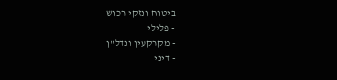ביטוח ונזקי רכוש
- פלילי
- מקרקעין ונדל"ן
- דיני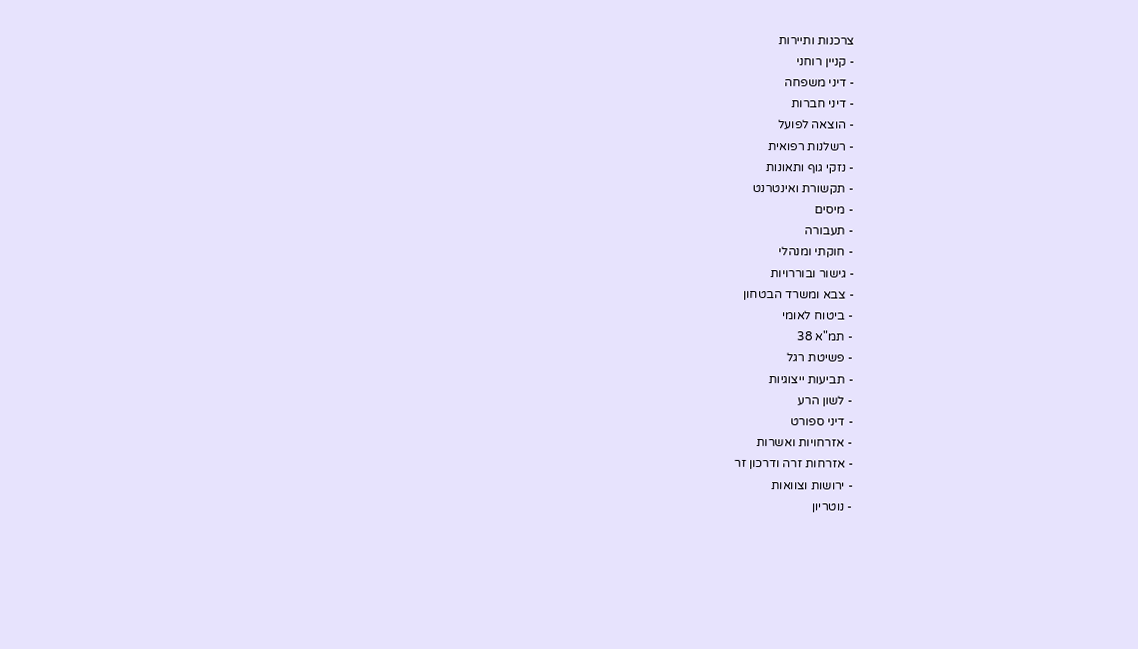צרכנות ותיירות
- קניין רוחני
- דיני משפחה
- דיני חברות
- הוצאה לפועל
- רשלנות רפואית
- נזקי גוף ותאונות
- תקשורת ואינטרנט
- מיסים
- תעבורה
- חוקתי ומנהלי
- גישור ובוררויות
- צבא ומשרד הבטחון
- ביטוח לאומי
- תמ"א 38
- פשיטת רגל
- תביעות ייצוגיות
- לשון הרע
- דיני ספורט
- אזרחויות ואשרות
- אזרחות זרה ודרכון זר
- ירושות וצוואות
- נוטריון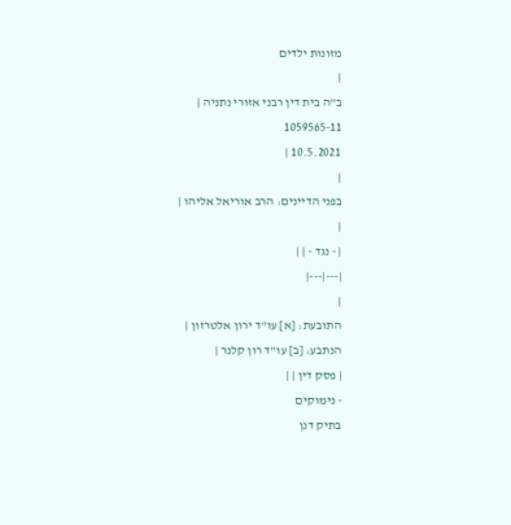מזונות ילדים
|
ב"ה בית דין רבני אזורי נתניה |
1059565-11
10.5.2021 |
|
בפני הדיינים: הרב אוריאל אליהו |
|
| - נגד - | |
|---|---|
|
התובעת: [א] עו"ד ירון אלטרזון |
הנתבע: [ב] עו"ד רון קלנר |
| פסק דין | |
- נימוקים
בתיק דנן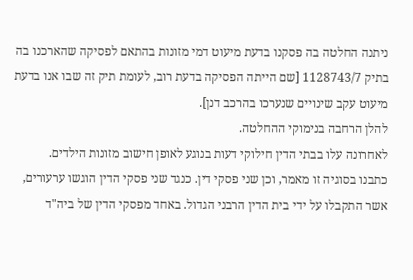ניתנה החלטה בה פסקנו בדעת מיעוט דמי מזונות בהתאם לפסיקה שהארכנו בה בתיק 1128743/7 [שם הייתה הפסיקה בדעת רוב, לעומת תיק זה שבו אנו בדעת מיעוט עקב שינויים שנערכו בהרכב דנן].
להלן הרחבה בנימוקי ההחלטה.
לאחרונה עלו בבתי הדין חילוקי דעות בנוגע לאופן חישוב מזונות הילדים.
כתבנו בסוגיה זו מאמר, וכן שני פסקי דין. כנגד שני פסקי הדין הוגשו ערעורים, אשר התקבלו על ידי בית הדין הרבני הגדול. באחד מפסקי הדין של ביה"ד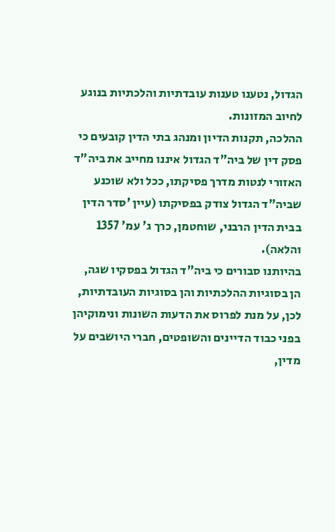הגדול, נטענו טענות עובדתיות והלכתיות בנוגע לחיוב המזונות.
ההלכה, תקנות הדיון ומנהג בתי הדין קובעים כי פסק דין של ביה"ד הגדול איננו מחייב את ביה"ד האזורי לנטות מדרך פסיקתו, ככל ולא שוכנע שביה"ד הגדול צודק בפסיקתו (עיין 'סדר הדין בבית הדין הרבני, שוחטמן, כרך ג' עמ' 1357 והלאה).
בהיותנו סבורים כי ביה"ד הגדול בפסקיו שגה, הן בסוגיות ההלכתיות והן בסוגיות העובדתיות, לכן, על מנת לפרוס את הדעות השונות ונימוקיהן בפני כבוד הדיינים והשופטים, חברי היושבים על מדין,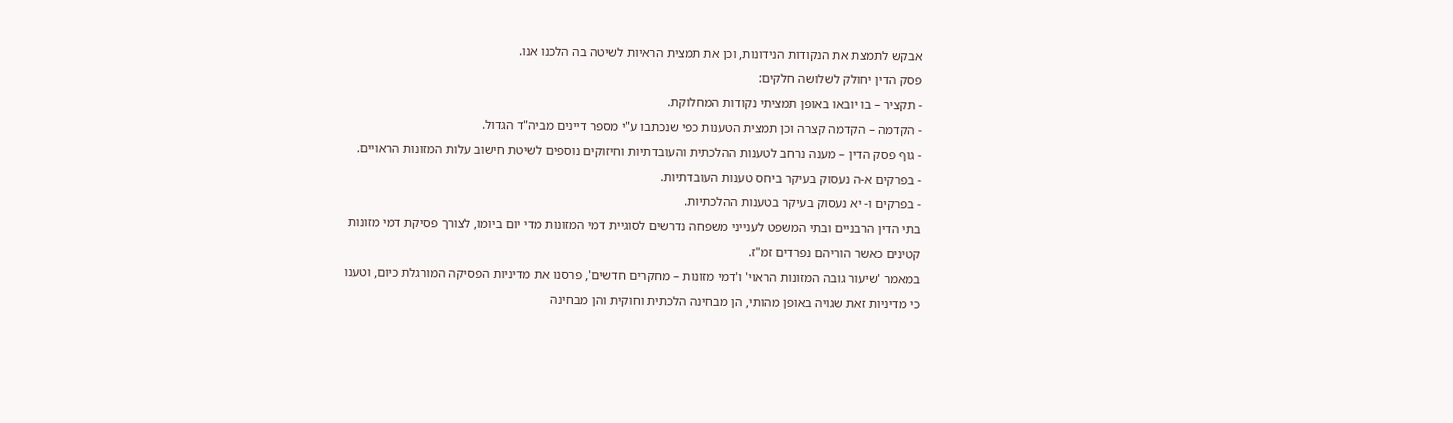אבקש לתמצת את הנקודות הנידונות, וכן את תמצית הראיות לשיטה בה הלכנו אנו.
פסק הדין יחולק לשלושה חלקים:
- תקציר – בו יובאו באופן תמציתי נקודות המחלוקת.
- הקדמה – הקדמה קצרה וכן תמצית הטענות כפי שנכתבו ע"י מספר דיינים מביה"ד הגדול.
- גוף פסק הדין – מענה נרחב לטענות ההלכתית והעובדתיות וחיזוקים נוספים לשיטת חישוב עלות המזונות הראויים.
- בפרקים א-ה נעסוק בעיקר ביחס טענות העובדתיות.
- בפרקים ו- יא נעסוק בעיקר בטענות ההלכתיות.
בתי הדין הרבניים ובתי המשפט לענייני משפחה נדרשים לסוגיית דמי המזונות מדי יום ביומו, לצורך פסיקת דמי מזונות קטינים כאשר הוריהם נפרדים זמ"ז.
במאמר 'שיעור גובה המזונות הראוי' ו'דמי מזונות – מחקרים חדשים', פרסנו את מדיניות הפסיקה המורגלת כיום, וטענו כי מדיניות זאת שגויה באופן מהותי, הן מבחינה הלכתית וחוקית והן מבחינה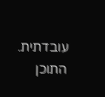עובדתית.
התוכן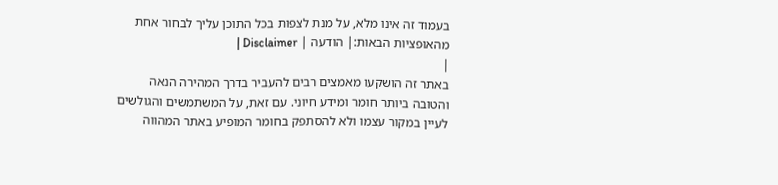בעמוד זה אינו מלא, על מנת לצפות בכל התוכן עליך לבחור אחת מהאופציות הבאות:| הודעה | Disclaimer |
|
באתר זה הושקעו מאמצים רבים להעביר בדרך המהירה הנאה והטובה ביותר חומר ומידע חיוני. עם זאת, על המשתמשים והגולשים לעיין במקור עצמו ולא להסתפק בחומר המופיע באתר המהווה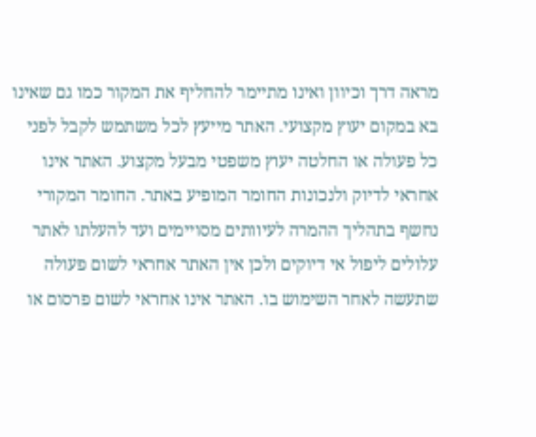מראה דרך וכיוון ואינו מתיימר להחליף את המקור כמו גם שאינו בא במקום יעוץ מקצועי. האתר מייעץ לכל משתמש לקבל לפני כל פעולה או החלטה יעוץ משפטי מבעל מקצוע. האתר אינו אחראי לדיוק ולנכונות החומר המופיע באתר. החומר המקורי נחשף בתהליך ההמרה לעיוותים מסויימים ועד להעלתו לאתר עלולים ליפול אי דיוקים ולכן אין האתר אחראי לשום פעולה שתעשה לאחר השימוש בו. האתר אינו אחראי לשום פרסום או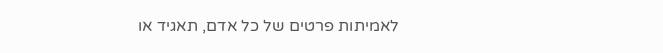לאמיתות פרטים של כל אדם, תאגיד או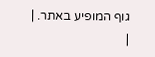גוף המופיע באתר. |
|